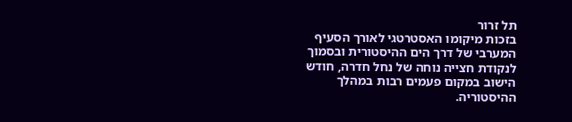תל זרור
בזכות מיקומו האסטרטגי לאורך הסעיף המערבי של דרך הים ההיסטורית ובסמוך לנקודת חצייה נוחה של נחל חדרה, חודש הישוב במקום פעמים רבות במהלך ההיסטוריה.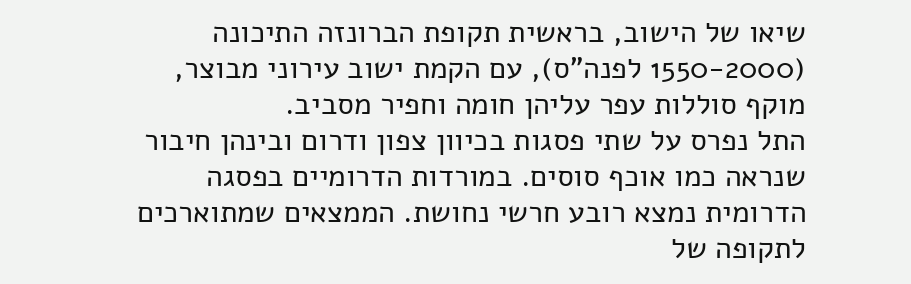שיאו של הישוב, בראשית תקופת הברונזה התיכונה (1550-2000 לפנה"ס), עם הקמת ישוב עירוני מבוצר, מוקף סוללות עפר עליהן חומה וחפיר מסביב.
התל נפרס על שתי פסגות בכיוון צפון ודרום ובינהן חיבור שנראה כמו אוכף סוסים. במורדות הדרומיים בפסגה הדרומית נמצא רובע חרשי נחושת. הממצאים שמתוארכים לתקופה של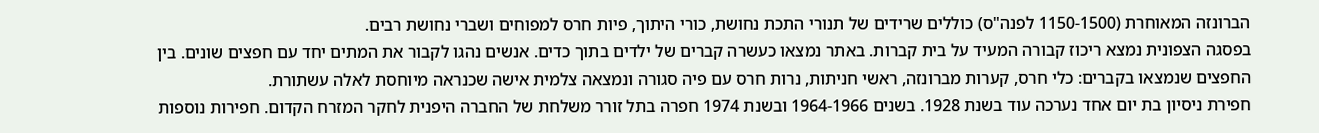הברונזה המאוחרת (1150-1500 לפנה"ס) כוללים שרידים של תנורי התכת נחושת, כורי היתוך, פיות חרס למפוחים ושברי נחושת רבים.
בפסגה הצפונית נמצא ריכוז קבורה המעיד על בית קברות. באתר נמצאו כעשרה קברים של ילדים בתוך כדים. אנשים נהגו לקבור את המתים יחד עם חפצים שונים. בין החפצים שנמצאו בקברים: כלי חרס, קערות מברונזה, ראשי חניתות, נרות חרס עם פיה סגורה ונמצאה צלמית אישה שכנראה מיוחסת לאלה עשתורת.
חפירת ניסיון בת יום אחד נערכה עוד בשנת 1928. בשנים 1964-1966 ובשנת 1974 חפרה בתל זורר משלחת של החברה היפנית לחקר המזרח הקדום. חפירות נוספות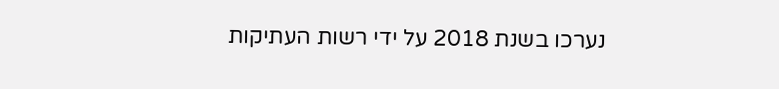נערכו בשנת 2018 על ידי רשות העתיקות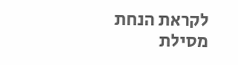לקראת הנחת מסילת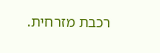רכבת מזרחית.